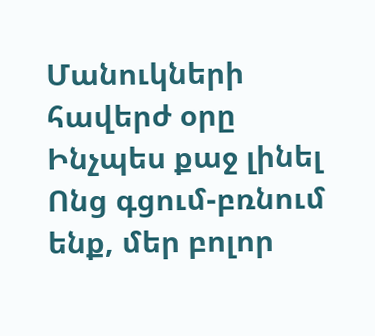Մանուկների հավերժ օրը
Ինչպես քաջ լինել
Ոնց գցում-բռնում ենք, մեր բոլոր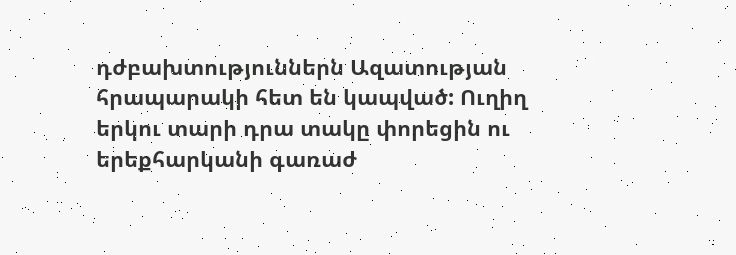դժբախտություններն Ազատության հրապարակի հետ են կապված: Ուղիղ երկու տարի դրա տակը փորեցին ու երեքհարկանի գառաժ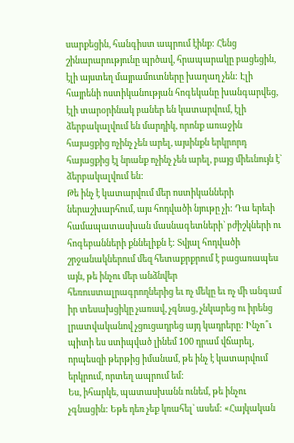սարքեցին, հանգիստ ապրում էինք: Հենց շինարարությունը պրծավ, հրապարակը բացեցին, էլի այստեղ մայրամուտները խաղաղ չեն: Էլի հայրենի ոստիկանության հոգեկանը խանգարվեց, էլի տարօրինակ բաներ են կատարվում, էլի ձերբակալվում են մարդիկ, որոնք առաջին հայացքից ոչինչ չեն արել, այսինքն երկրորդ հայացքից էլ նրանք ոչինչ չեն արել, բայց միեւնույն է` ձերբակալվում են:
Թե ինչ է կատարվում մեր ոստիկանների ներաշխարհում, այս հոդվածի նյութը չի: Դա երեւի համապատասխան մասնագետների` բժիշկների ու հոգեբանների քննելիքն է: Տվյալ հոդվածի շրջանակներում մեզ հետաքրքրում է բացառապես այն, թե ինչու մեր անձնվեր հեռուստալրագրողներից եւ ոչ մեկը եւ ոչ մի անգամ իր տեսախցիկը չառավ, չգնաց, չնկարեց ու իրենց լրատվականով չցուցադրեց այդ կադրերը: Ինչո՞ւ պիտի ես ստիպված լինեմ 100 դրամ վճարել, որպեսզի թերթից իմանամ, թե ինչ է կատարվում երկրում, որտեղ ապրում եմ:
Ես, իհարկե, պատասխանն ունեմ, թե ինչու չգնացին: Եթե դեռ չեք կռահել` ասեմ: «Հայկական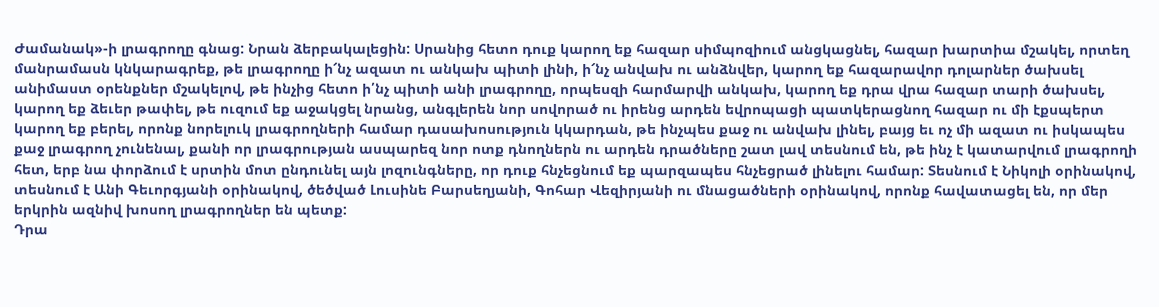Ժամանակ»-ի լրագրողը գնաց: Նրան ձերբակալեցին: Սրանից հետո դուք կարող եք հազար սիմպոզիում անցկացնել, հազար խարտիա մշակել, որտեղ մանրամասն կնկարագրեք, թե լրագրողը ի՜նչ ազատ ու անկախ պիտի լինի, ի՜նչ անվախ ու անձնվեր, կարող եք հազարավոր դոլարներ ծախսել անիմաստ օրենքներ մշակելով, թե ինչից հետո ի՛նչ պիտի անի լրագրողը, որպեսզի հարմարվի անկախ, կարող եք դրա վրա հազար տարի ծախսել, կարող եք ձեւեր թափել, թե ուզում եք աջակցել նրանց, անգլերեն նոր սովորած ու իրենց արդեն եվրոպացի պատկերացնող հազար ու մի էքսպերտ կարող եք բերել, որոնք նորելուկ լրագրողների համար դասախոսություն կկարդան, թե ինչպես քաջ ու անվախ լինել, բայց եւ ոչ մի ազատ ու իսկապես քաջ լրագրող չունենալ, քանի որ լրագրության ասպարեզ նոր ոտք դնողներն ու արդեն դրածները շատ լավ տեսնում են, թե ինչ է կատարվում լրագրողի հետ, երբ նա փորձում է սրտին մոտ ընդունել այն լոզունգները, որ դուք հնչեցնում եք պարզապես հնչեցրած լինելու համար: Տեսնում է Նիկոլի օրինակով, տեսնում է Անի Գեւորգյանի օրինակով, ծեծված Լուսինե Բարսեղյանի, Գոհար Վեզիրյանի ու մնացածների օրինակով, որոնք հավատացել են, որ մեր երկրին ազնիվ խոսող լրագրողներ են պետք:
Դրա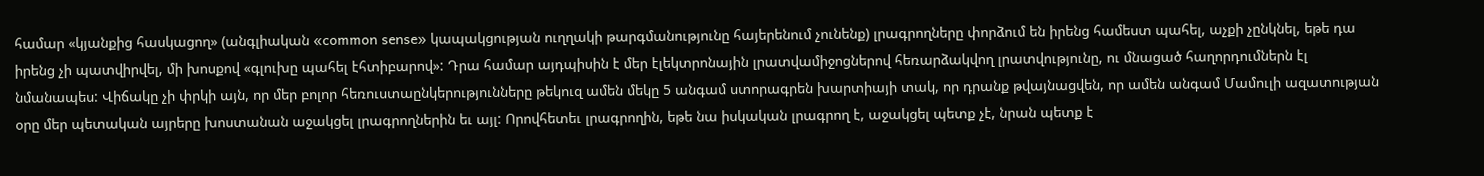համար «կյանքից հասկացող» (անգլիական «common sense» կապակցության ուղղակի թարգմանությունը հայերենում չունենք) լրագրողները փորձում են իրենց համեստ պահել, աչքի չընկնել, եթե դա իրենց չի պատվիրվել, մի խոսքով «գլուխը պահել էհտիբարով»: Դրա համար այդպիսին է մեր էլեկտրոնային լրատվամիջոցներով հեռարձակվող լրատվությունը, ու մնացած հաղորդումներն էլ նմանապես: Վիճակը չի փրկի այն, որ մեր բոլոր հեռուստաընկերությունները թեկուզ ամեն մեկը 5 անգամ ստորագրեն խարտիայի տակ, որ դրանք թվայնացվեն, որ ամեն անգամ Մամուլի ազատության օրը մեր պետական այրերը խոստանան աջակցել լրագրողներին եւ այլ: Որովհետեւ լրագրողին, եթե նա իսկական լրագրող է, աջակցել պետք չէ, նրան պետք է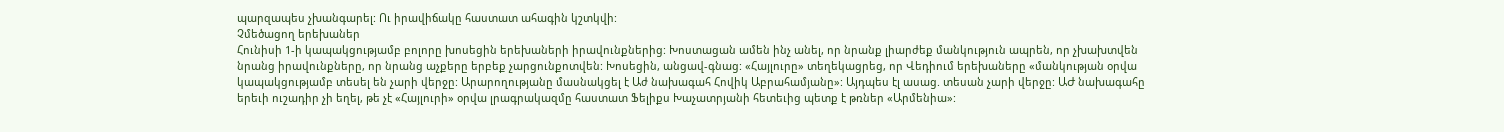պարզապես չխանգարել: Ու իրավիճակը հաստատ ահագին կշտկվի:
Չմեծացող երեխաներ
Հունիսի 1-ի կապակցությամբ բոլորը խոսեցին երեխաների իրավունքներից: Խոստացան ամեն ինչ անել, որ նրանք լիարժեք մանկություն ապրեն, որ չխախտվեն նրանց իրավունքները, որ նրանց աչքերը երբեք չարցունքոտվեն: Խոսեցին, անցավ-գնաց: «Հայլուրը» տեղեկացրեց, որ Վեդիում երեխաները «մանկության օրվա կապակցությամբ տեսել են չարի վերջը: Արարողությանը մասնակցել է Աժ նախագահ Հովիկ Աբրահամյանը»: Այդպես էլ ասաց. տեսան չարի վերջը: ԱԺ նախագահը երեւի ուշադիր չի եղել, թե չէ «Հայլուրի» օրվա լրագրակազմը հաստատ Ֆելիքս Խաչատրյանի հետեւից պետք է թռներ «Արմենիա»: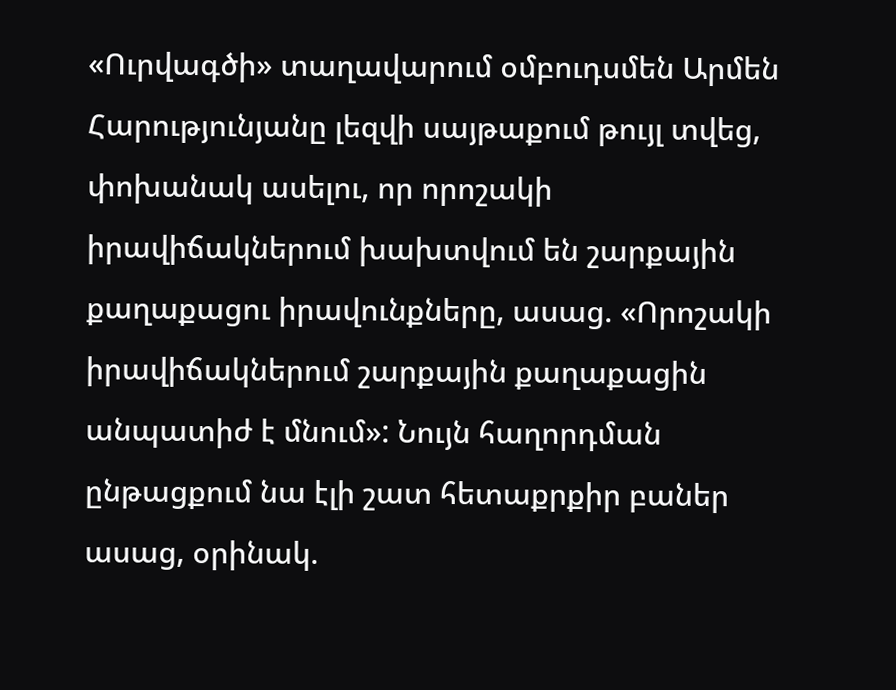«Ուրվագծի» տաղավարում օմբուդսմեն Արմեն Հարությունյանը լեզվի սայթաքում թույլ տվեց, փոխանակ ասելու, որ որոշակի իրավիճակներում խախտվում են շարքային քաղաքացու իրավունքները, ասաց. «Որոշակի իրավիճակներում շարքային քաղաքացին անպատիժ է մնում»: Նույն հաղորդման ընթացքում նա էլի շատ հետաքրքիր բաներ ասաց, օրինակ.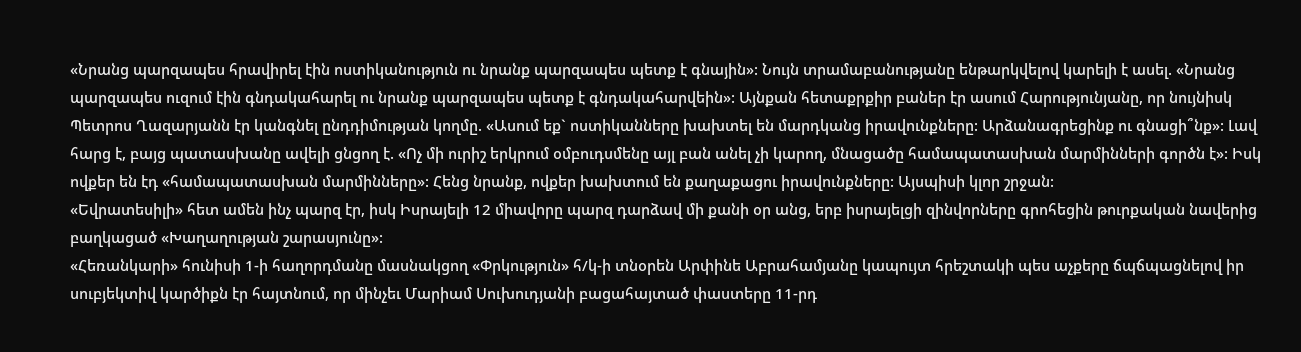«Նրանց պարզապես հրավիրել էին ոստիկանություն ու նրանք պարզապես պետք է գնային»: Նույն տրամաբանությանը ենթարկվելով կարելի է ասել. «Նրանց պարզապես ուզում էին գնդակահարել ու նրանք պարզապես պետք է գնդակահարվեին»: Այնքան հետաքրքիր բաներ էր ասում Հարությունյանը, որ նույնիսկ Պետրոս Ղազարյանն էր կանգնել ընդդիմության կողմը. «Ասում եք` ոստիկանները խախտել են մարդկանց իրավունքները: Արձանագրեցինք ու գնացի՞նք»: Լավ հարց է, բայց պատասխանը ավելի ցնցող է. «Ոչ մի ուրիշ երկրում օմբուդսմենը այլ բան անել չի կարող, մնացածը համապատասխան մարմինների գործն է»: Իսկ ովքեր են էդ «համապատասխան մարմինները»: Հենց նրանք, ովքեր խախտում են քաղաքացու իրավունքները: Այսպիսի կլոր շրջան:
«Եվրատեսիլի» հետ ամեն ինչ պարզ էր, իսկ Իսրայելի 12 միավորը պարզ դարձավ մի քանի օր անց, երբ իսրայելցի զինվորները գրոհեցին թուրքական նավերից բաղկացած «Խաղաղության շարասյունը»:
«Հեռանկարի» հունիսի 1-ի հաղորդմանը մասնակցող «Փրկություն» հ/կ-ի տնօրեն Արփինե Աբրահամյանը կապույտ հրեշտակի պես աչքերը ճպճպացնելով իր սուբյեկտիվ կարծիքն էր հայտնում, որ մինչեւ Մարիամ Սուխուդյանի բացահայտած փաստերը 11-րդ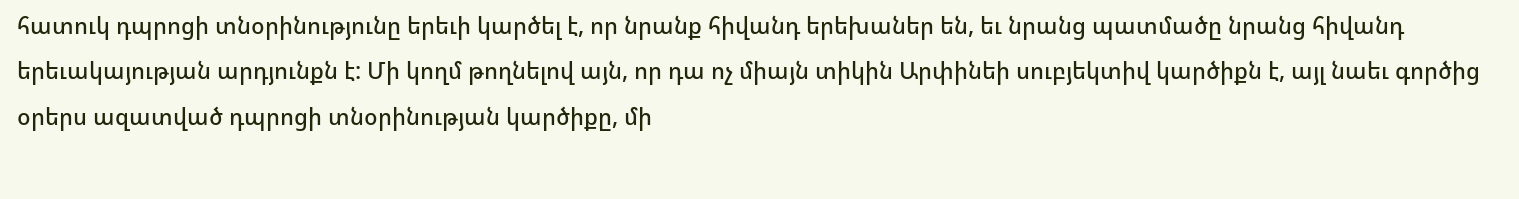հատուկ դպրոցի տնօրինությունը երեւի կարծել է, որ նրանք հիվանդ երեխաներ են, եւ նրանց պատմածը նրանց հիվանդ երեւակայության արդյունքն է: Մի կողմ թողնելով այն, որ դա ոչ միայն տիկին Արփինեի սուբյեկտիվ կարծիքն է, այլ նաեւ գործից օրերս ազատված դպրոցի տնօրինության կարծիքը, մի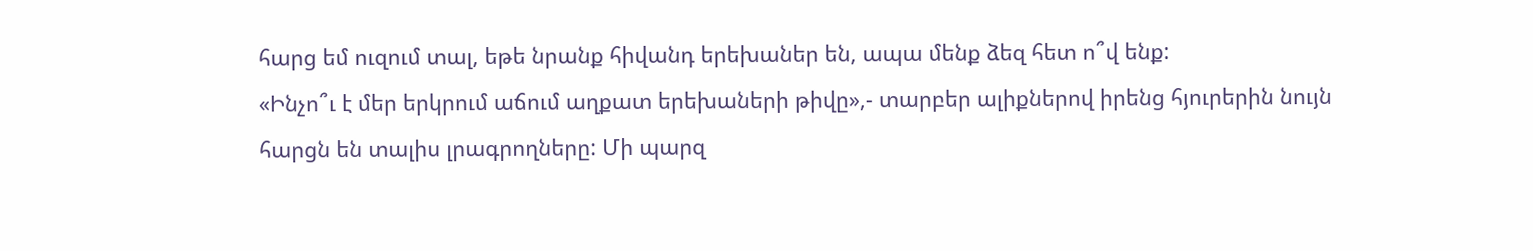հարց եմ ուզում տալ, եթե նրանք հիվանդ երեխաներ են, ապա մենք ձեզ հետ ո՞վ ենք:
«Ինչո՞ւ է մեր երկրում աճում աղքատ երեխաների թիվը»,- տարբեր ալիքներով իրենց հյուրերին նույն հարցն են տալիս լրագրողները: Մի պարզ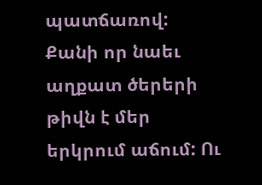պատճառով: Քանի որ նաեւ աղքատ ծերերի թիվն է մեր երկրում աճում: Ու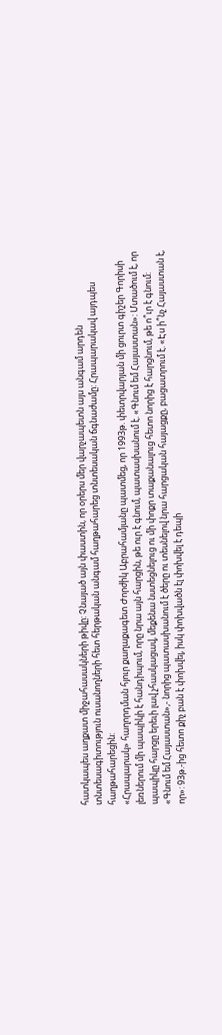հատկապես աղքատ միջահասակների թիվը: Չնայած այն փաստին, որ օրերս մեր վարչապետն այս անգամ արդեն տնտեսագիտություն ուսանողների հետ հերթական անգամ հաղթահարեց տնտեսական ճգնաժամը: Հրապարակավ այդպես հաղթահարեցին:
«Հրապարակ» հաղորդման հյուր քաղաքագետ Ժորժիկ Աբրահամյանը պատմեց, որ 1993թ. փետրվարյան մի ցուրտ գիշեր Գորիսի լեռներում մի պապիկի է հանդիպում, որը նրա այն հարցին, թե ուր է գնում, պատասխանում է. «Գնում եմ Հայաստան»: Մտածում է, որ պապիկը հարցը երեւի լավ չհասկացավ, մեքենա նստեցնելուց ու մի փոքր տաքանալուց հետո նորից է հարցնում, թե ո՞ւր է գնում: «Գնում եմ Հայաստան»,- նորից պատասխանում է ծերը ու տեսնելով նրա հարցական հայացքը, բացատրում է. «Էս ի՞նչ Հայաստան է, որ»: 93թ.-ից հետո քիչ բան է փոխվել, իսկ փոխվածն էլ փոխվել է դեպի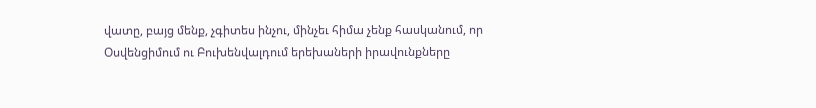վատը, բայց մենք, չգիտես ինչու, մինչեւ հիմա չենք հասկանում, որ Օսվենցիմում ու Բուխենվալդում երեխաների իրավունքները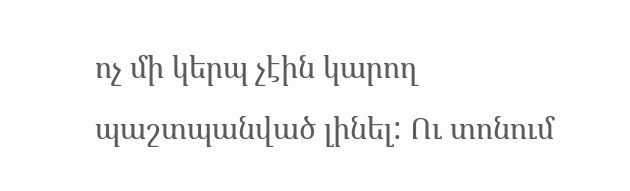ոչ մի կերպ չէին կարող պաշտպանված լինել: Ու տոնում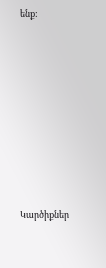ենք:









Կարծիքներ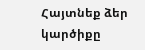Հայտնեք ձեր կարծիքը